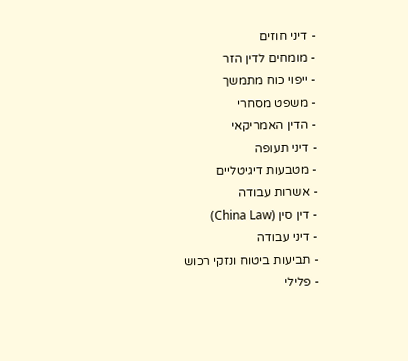- דיני חוזים
- מומחים לדין הזר
- ייפוי כוח מתמשך
- משפט מסחרי
- הדין האמריקאי
- דיני תעופה
- מטבעות דיגיטליים
- אשרות עבודה
- דין סין (China Law)
- דיני עבודה
- תביעות ביטוח ונזקי רכוש
- פלילי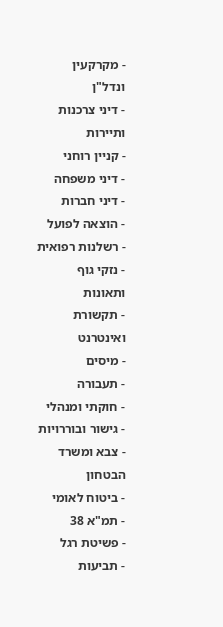- מקרקעין ונדל"ן
- דיני צרכנות ותיירות
- קניין רוחני
- דיני משפחה
- דיני חברות
- הוצאה לפועל
- רשלנות רפואית
- נזקי גוף ותאונות
- תקשורת ואינטרנט
- מיסים
- תעבורה
- חוקתי ומנהלי
- גישור ובוררויות
- צבא ומשרד הבטחון
- ביטוח לאומי
- תמ"א 38
- פשיטת רגל
- תביעות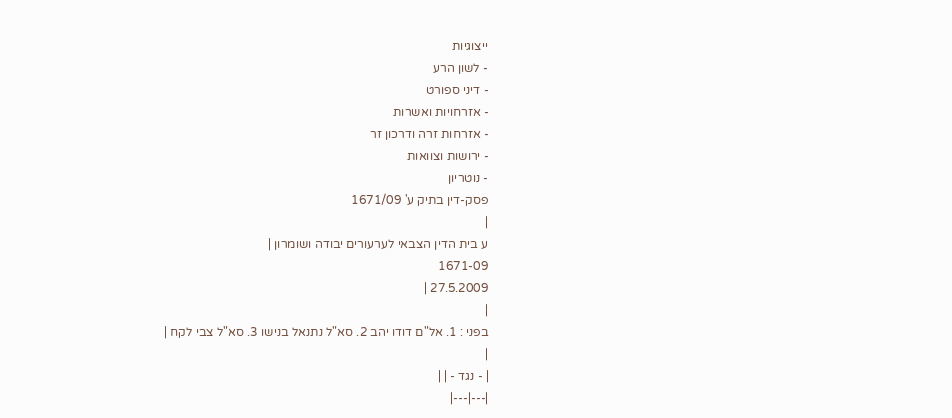ייצוגיות
- לשון הרע
- דיני ספורט
- אזרחויות ואשרות
- אזרחות זרה ודרכון זר
- ירושות וצוואות
- נוטריון
פסק-דין בתיק ע' 1671/09
|
ע בית הדין הצבאי לערעורים יבודה ושומרון |
1671-09
27.5.2009 |
|
בפני : 1. אל"ם דודו יהב 2. סא"ל נתנאל בנישו 3. סא"ל צבי לקח |
|
| - נגד - | |
|---|---|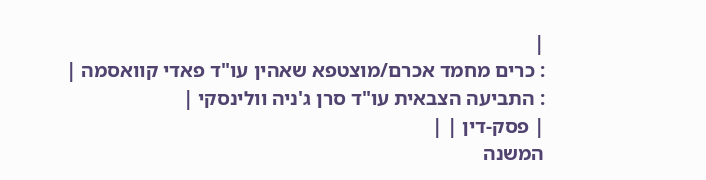|
: כרים מחמד אכרם/מוצטפא שאהין עו"ד פאדי קוואסמה |
: התביעה הצבאית עו"ד סרן ג'ניה וולינסקי |
| פסק-דין | |
המשנה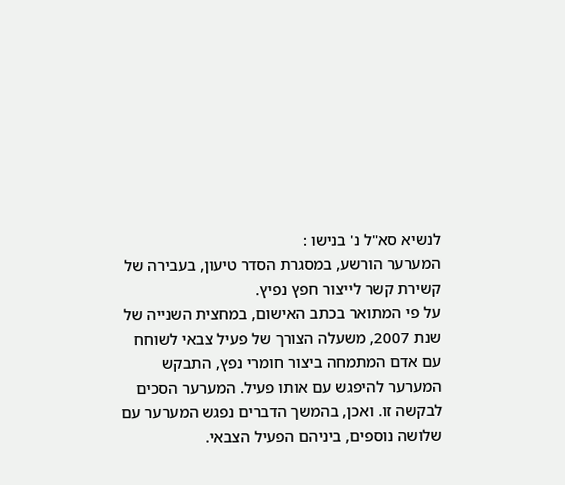לנשיא סא"ל נ' בנישו :
המערער הורשע, במסגרת הסדר טיעון, בעבירה של קשירת קשר לייצור חפץ נפיץ.
על פי המתואר בכתב האישום, במחצית השנייה של שנת 2007, משעלה הצורך של פעיל צבאי לשוחח עם אדם המתמחה ביצור חומרי נפץ, התבקש המערער להיפגש עם אותו פעיל. המערער הסכים לבקשה זו. ואכן, בהמשך הדברים נפגש המערער עם שלושה נוספים, ביניהם הפעיל הצבאי.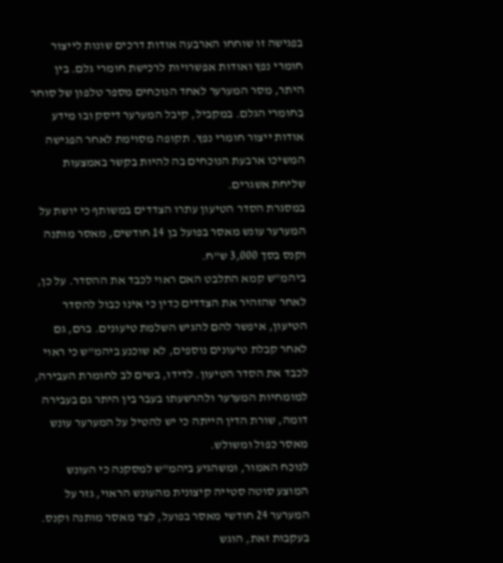בפגישה זו שוחחו הארבעה אודות דרכים שונות לייצור חומרי נפץ ואודות אפשרויות לרכישת חומרי גלם. בין היתר, מסר המערער לאחד הנוכחים מספר טלפון של סוחר בחומרי הגלם. במקביל, קיבל המערער דיסק ובו מידע אודות ייצור חומרי נפץ. תקופה מסוימת לאחר הפגישה המשיכו ארבעת הנוכחים בה להיות בקשר באמצעות שליחת אשגרים.
במסגרת הסדר הטיעון עתרו הצדדים במשותף כי יושת על המערער עונש מאסר בפועל בן 14 חודשים, מאסר מותנה וקנס בסך 3,000 ש"ח.
ביהמ"ש קמא התלבט האם ראוי לכבד את ההסדר. על כן, לאחר שהזהיר את הצדדים כדין כי אינו כבול להסדר הטיעון, איפשר להם להגיש השלמת טיעונים. ברם, גם לאחר קבלת טיעונים נוספים, לא שוכנע ביהמ"ש כי ראוי לכבד את הסדר הטיעון. לדידו, בשים לב לחומרת העבירה, למומחיות המערער ולהרשעתו בעבר בין היתר גם בעבירה דומה, שורת הדין הייתה כי יש להטיל על המערער עונש מאסר כפול ומשולש.
לנוכח האמור, ומשהגיע ביהמ"ש למסקנה כי העונש המוצע סוטה סטייה קיצונית מהעונש הראוי, גזר על המערער 24 חודשי מאסר בפועל, לצד מאסר מותנה וקנס.
בעקבות זאת, הוגש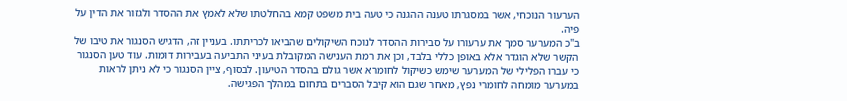הערעור הנוכחי, אשר במסגרתו טענה ההגנה כי טעה בית משפט קמא בהחלטתו שלא לאמץ את ההסדר ולגזור את הדין על פיה.
ב"כ המערער סמך את ערעורו על סבירות ההסדר לנוכח השיקולים שהביאו לכריתתו. בעניין זה, הדגיש הסנגור את טיבו של הקשר שלא הוגדר אלא באופן כללי בלבד, וכן את רמת הענישה המקובלת בעיני התביעה בעבירות דומות. עוד טען הסנגור כי עברו הפלילי של המערער שימש כשיקול לחומרא אשר גולם בהסדר הטיעון. לבסוף, ציין הסנגור כי לא ניתן לראות במערער מומחה לחומרי נפץ, מאחר שגם הוא קיבל הסברים בתחום במהלך הפגישה.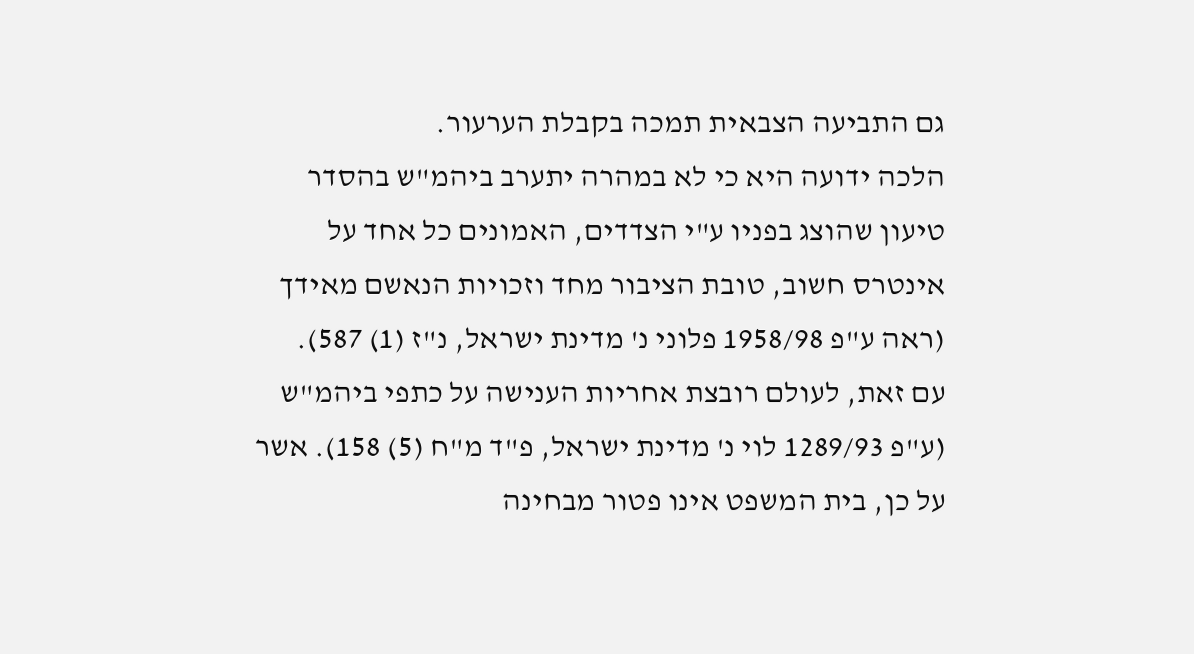גם התביעה הצבאית תמכה בקבלת הערעור.
הלכה ידועה היא כי לא במהרה יתערב ביהמ"ש בהסדר טיעון שהוצג בפניו ע"י הצדדים, האמונים כל אחד על אינטרס חשוב, טובת הציבור מחד וזכויות הנאשם מאידך (ראה ע"פ 1958/98 פלוני נ' מדינת ישראל, נ"ז (1) 587).
עם זאת, לעולם רובצת אחריות הענישה על כתפי ביהמ"ש (ע"פ 1289/93 לוי נ' מדינת ישראל, פ"ד מ"ח (5) 158). אשר על כן, בית המשפט אינו פטור מבחינה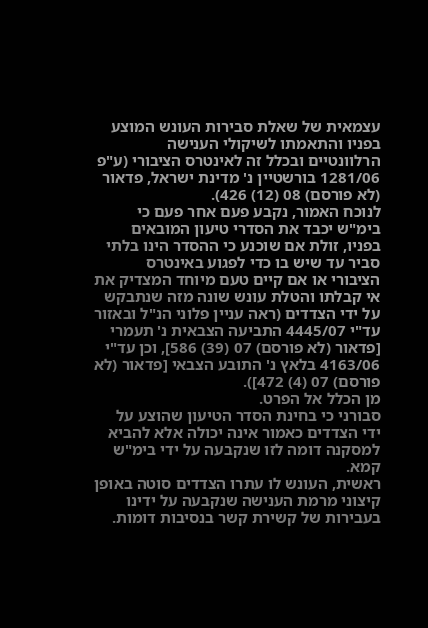עצמאית של שאלת סבירות העונש המוצע בפניו והתאמתו לשיקולי הענישה הרלוונטיים ובכלל זה לאינטרס הציבורי (ע"פ 1281/06 בורשטיין נ' מדינת ישראל, פדאור (לא פורסם) 08 (12) 426).
לנוכח האמור, נקבע פעם אחר פעם כי בימ"ש יכבד את הסדרי טיעון המובאים בפניו, זולת אם שוכנע כי ההסדר הינו בלתי סביר עד שיש בו כדי לפגוע באינטרס הציבורי או אם קיים טעם מיוחד המצדיק את אי קבלתו והטלת עונש שונה מזה שנתבקש על ידי הצדדים (ראה עניין פלוני הנ"ל ובאזור עד"י 4445/07 התביעה הצבאית נ' תעמרי [פדאור (לא פורסם) 07 (39) 586], וכן עד"י 4163/06 בלאץ נ' התובע הצבאי [פדאור (לא פורסם) 07 (4) 472]).
מן הכלל אל הפרט.
סבורני כי בחינת הסדר הטיעון שהוצע על ידי הצדדים כאמור אינה יכולה אלא להביא למסקנה דומה לזו שנקבעה על ידי בימ"ש קמא.
ראשית, העונש לו עתרו הצדדים סוטה באופן קיצוני מרמת הענישה שנקבעה על ידינו בעבירות של קשירת קשר בנסיבות דומות.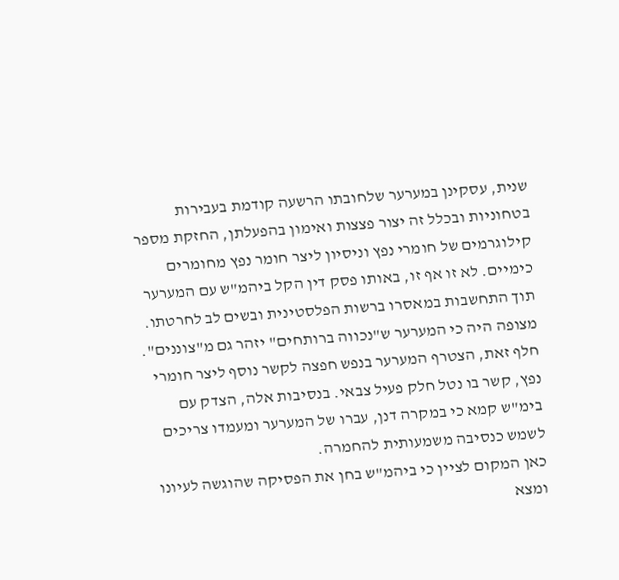שנית, עסקינן במערער שלחובתו הרשעה קודמת בעבירות בטחוניות ובכלל זה יצור פצצות ואימון בהפעלתן, החזקת מספר קילוגרמים של חומרי נפץ וניסיון ליצר חומר נפץ מחומרים כימיים. לא זו אף זו, באותו פסק דין הקל ביהמ"ש עם המערער תוך התחשבות במאסרו ברשות הפלסטינית ובשים לב לחרטתו. מצופה היה כי המערער ש"נכווה ברותחים" יזהר גם מ"צוננים". חלף זאת, הצטרף המערער בנפש חפצה לקשר נוסף ליצר חומרי נפץ, קשר בו נטל חלק פעיל צבאי. בנסיבות אלה, הצדק עם בימ"ש קמא כי במקרה דנן, עברו של המערער ומעמדו צריכים לשמש כנסיבה משמעותית להחמרה.
כאן המקום לציין כי ביהמ"ש בחן את הפסיקה שהוגשה לעיונו ומצא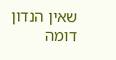שאין הנדון דומה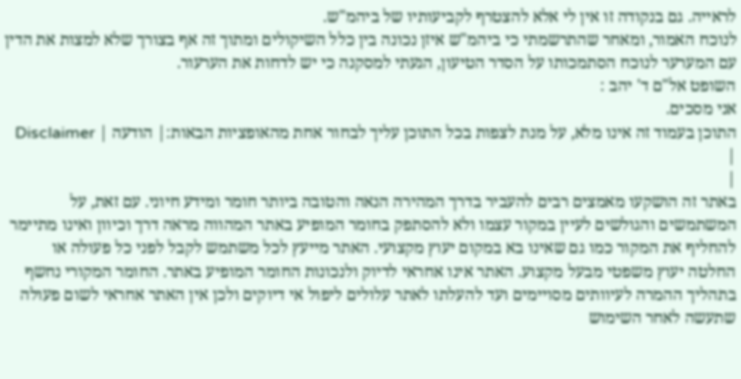לראייה. גם בנקודה זו אין לי אלא להצטרף לקביעותיו של ביהמ"ש.
לנוכח האמור, ומאחר שהתרשמתי כי ביהמ"ש איזן נכונה בין כלל השיקולים ומתוך זה אף בצורך שלא למצות את הדין עם המערער לנוכח הסתמכותו על הסדר הטיעון, הגעתי למסקנה כי יש לדחות את הערעור.
השופט אל"ם ד' יהב :
אני מסכים.
התוכן בעמוד זה אינו מלא, על מנת לצפות בכל התוכן עליך לבחור אחת מהאופציות הבאות:| הודעה | Disclaimer |
|
באתר זה הושקעו מאמצים רבים להעביר בדרך המהירה הנאה והטובה ביותר חומר ומידע חיוני. עם זאת, על המשתמשים והגולשים לעיין במקור עצמו ולא להסתפק בחומר המופיע באתר המהווה מראה דרך וכיוון ואינו מתיימר להחליף את המקור כמו גם שאינו בא במקום יעוץ מקצועי. האתר מייעץ לכל משתמש לקבל לפני כל פעולה או החלטה יעוץ משפטי מבעל מקצוע. האתר אינו אחראי לדיוק ולנכונות החומר המופיע באתר. החומר המקורי נחשף בתהליך ההמרה לעיוותים מסויימים ועד להעלתו לאתר עלולים ליפול אי דיוקים ולכן אין האתר אחראי לשום פעולה שתעשה לאחר השימוש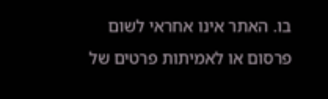בו. האתר אינו אחראי לשום פרסום או לאמיתות פרטים של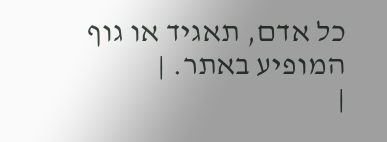כל אדם, תאגיד או גוף המופיע באתר. |
|